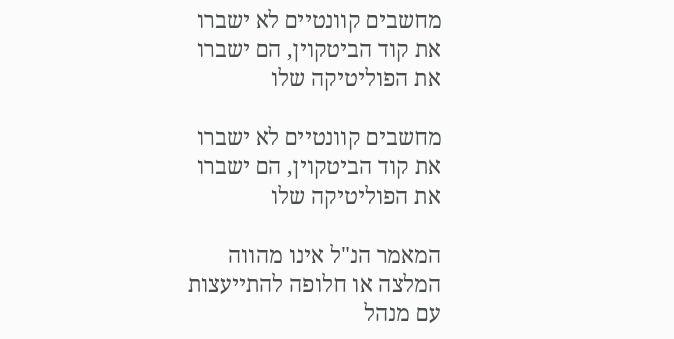מחשבים קוונטיים לא ישברו את קוד הביטקוין, הם ישברו את הפוליטיקה שלו

מחשבים קוונטיים לא ישברו את קוד הביטקוין, הם ישברו את הפוליטיקה שלו

המאמר הנ"ל אינו מהווה המלצה או חלופה להתייעצות עם מנהל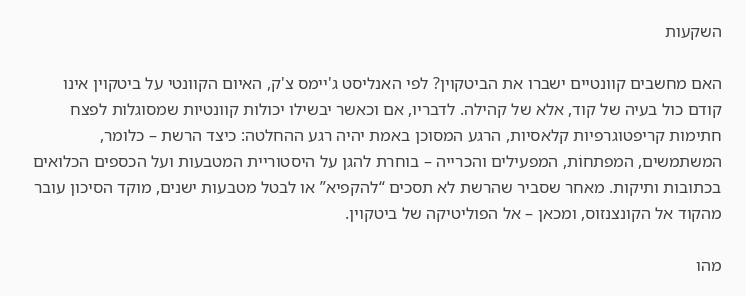השקעות

האם מחשבים קוונטיים ישברו את הביטקוין? לפי האנליסט ג'יימס צ'ק, האיום הקוונטי על ביטקוין אינו קודם כול בעיה של קוד, אלא של קהילה. לדבריו, אם וכאשר יבשילו יכולות קוונטיות שמסוגלות לפצח חתימות קריפטוגרפיות קלאסיות, הרגע המסוכן באמת יהיה רגע ההחלטה: כיצד הרשת – כלומר, המשתמשים, המפתחוֹת, המפעילים והכרייה – בוחרת להגן על היסטוריית המטבעות ועל הכספים הכלואים בכתובות ותיקות. מאחר שסביר שהרשת לא תסכים “להקפיא” או לבטל מטבעות ישנים, מוקד הסיכון עובר מהקוד אל הקונצנזוס, ומכאן – אל הפוליטיקה של ביטקוין.

מהו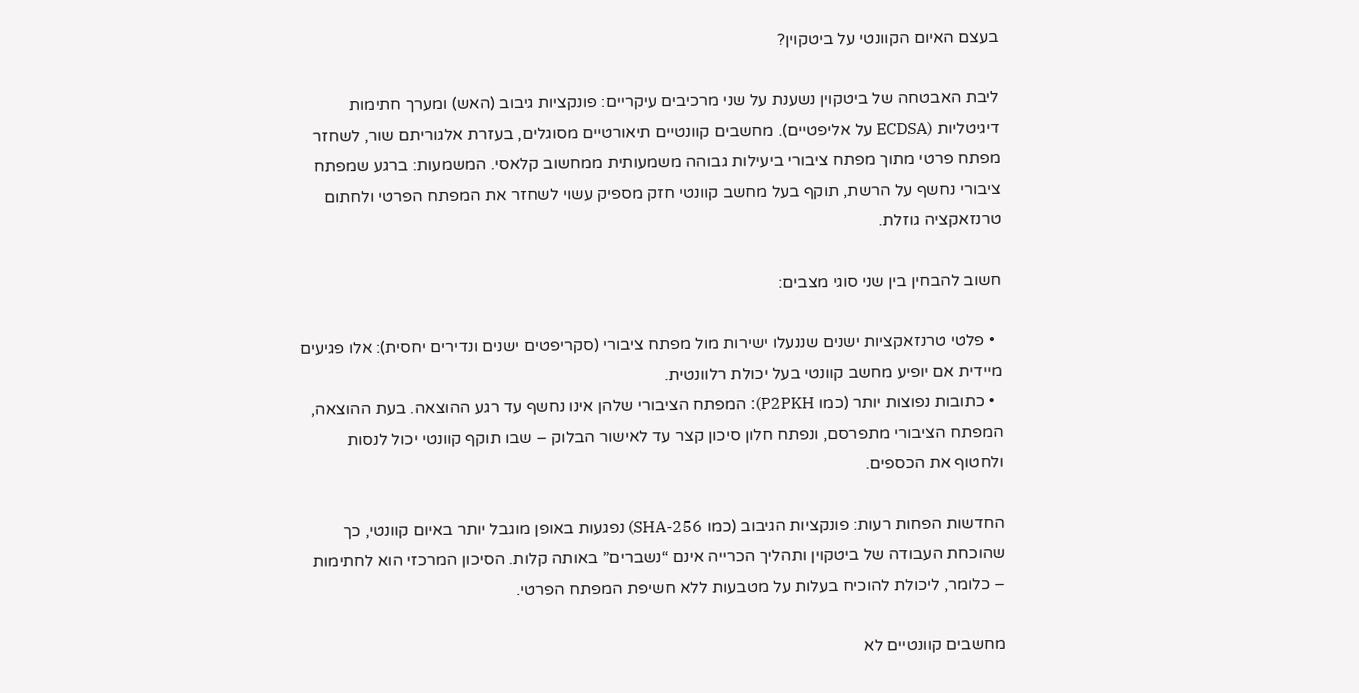בעצם האיום הקוונטי על ביטקוין?

ליבת האבטחה של ביטקוין נשענת על שני מרכיבים עיקריים: פונקציות גיבוב (האש) ומערך חתימות דיגיטליות (ECDSA על אליפטיים). מחשבים קוונטיים תיאורטיים מסוגלים, בעזרת אלגוריתם שור, לשחזר מפתח פרטי מתוך מפתח ציבורי ביעילות גבוהה משמעותית ממחשוב קלאסי. המשמעות: ברגע שמפתח ציבורי נחשף על הרשת, תוקף בעל מחשב קוונטי חזק מספיק עשוי לשחזר את המפתח הפרטי ולחתום טרנזאקציה גוזלת.

חשוב להבחין בין שני סוגי מצבים:

  • פלטי טרנזאקציות ישנים שננעלו ישירות מול מפתח ציבורי (סקריפטים ישנים ונדירים יחסית): אלו פגיעים מיידית אם יופיע מחשב קוונטי בעל יכולת רלוונטית.
  • כתובות נפוצות יותר (כמו P2PKH): המפתח הציבורי שלהן אינו נחשף עד רגע ההוצאה. בעת ההוצאה, המפתח הציבורי מתפרסם, ונפתח חלון סיכון קצר עד לאישור הבלוק – שבו תוקף קוונטי יכול לנסות ולחטוף את הכספים.

החדשות הפחות רעות: פונקציות הגיבוב (כמו SHA-256) נפגעות באופן מוגבל יותר באיום קוונטי, כך שהוכחת העבודה של ביטקוין ותהליך הכרייה אינם “נשברים” באותה קלות. הסיכון המרכזי הוא לחתימות – כלומר, ליכולת להוכיח בעלות על מטבעות ללא חשיפת המפתח הפרטי.

מחשבים קוונטיים לא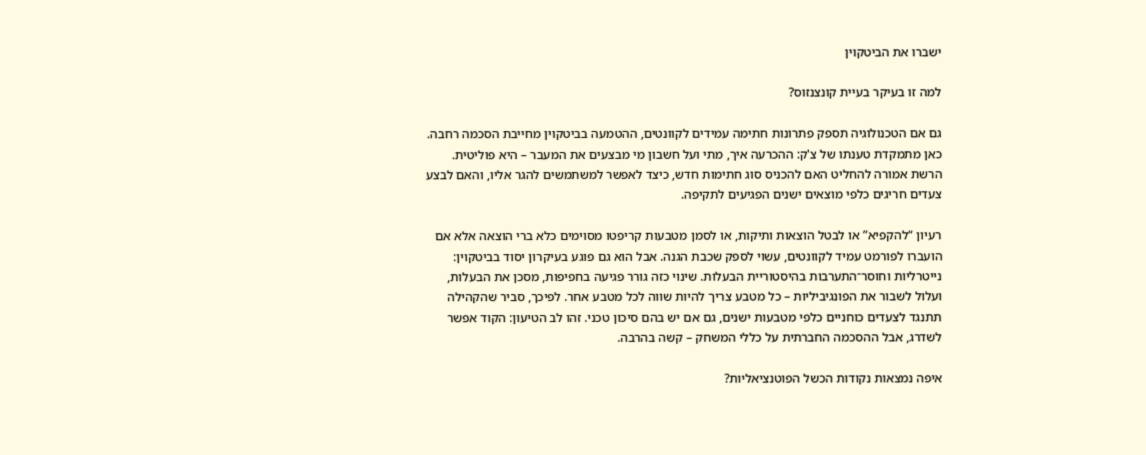ישברו את הביטקוין

למה זו בעיקר בעיית קונצנזוס?

גם אם הטכנולוגיה תספק פתרונות חתימה עמידים לקוונטים, ההטמעה בביטקוין מחייבת הסכמה רחבה. כאן מתמקדת טענתו של צ'ק: ההכרעה איך, מתי ועל חשבון מי מבצעים את המעבר – היא פוליטית. הרשת אמורה להחליט האם להכניס סוג חתימות חדש, כיצד לאפשר למשתמשים להגר אליו, והאם לבצע צעדים חריגים כלפי מוצאים ישנים הפגיעים לתקיפה.

רעיון “להקפיא” או לבטל הוצאות ותיקות, או לסמן מטבעות קריפטו מסוימים כלא ברי הוצאה אלא אם הועברו לפורמט עמיד לקוונטים, עשוי לספק שכבת הגנה. אבל הוא גם פוגע בעיקרון יסוד בביטקוין: נייטרליות וחוסר־התערבות בהיסטוריית הבעלות. שינוי כזה גורר פגיעה בחפיפות, מסכן את הבעלות, ועלול לשבור את הפונגיביליות – כל מטבע צריך להיות שווה לכל מטבע אחר. לפיכך, סביר שהקהילה תתנגד לצעדים כוחניים כלפי מטבעות ישנים, גם אם יש בהם סיכון טכני. זהו לב הטיעון: הקוד אפשר לשדרג, אבל ההסכמה החברתית על כללי המשחק – קשה בהרבה.

איפה נמצאות נקודות הכשל הפוטנציאליות?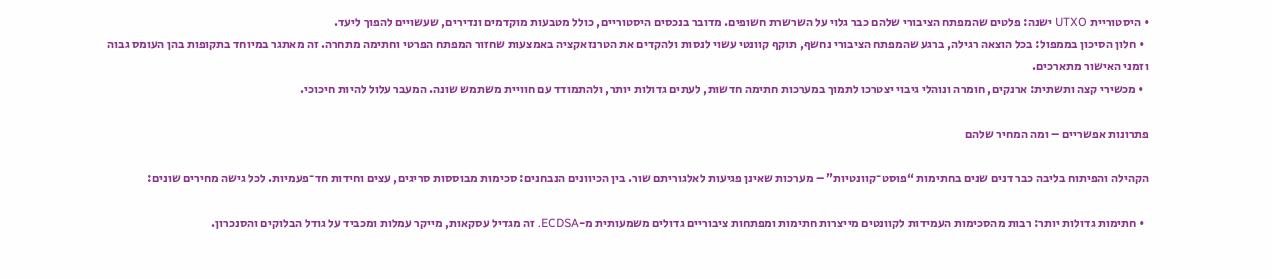• היסטוריית UTXO ישנה: פלטים שהמפתח הציבורי שלהם כבר גלוי על השרשרת חשופים. מדובר בנכסים היסטוריים, כולל מטבעות מוקדמים ונדירים, שעשויים להפוך ליעד.
  • חלון הסיכון בממפול: בכל הוצאה רגילה, ברגע שהמפתח הציבורי נחשף, תוקף קוונטי עשוי לנסות ולהקדים את הטרנזאקציה באמצעות שחזור המפתח הפרטי וחתימה מתחרה. זה מאתגר במיוחד בתקופות בהן העומס גבוה וזמני האישור מתארכים.
  • מכשירי קצה ותשתית: ארנקים, חומרה ונוהלי גיבוי יצטרכו לתמוך במערכות חתימה חדשות, לעתים גדולות יותר, ולהתמודד עם חוויית משתמש שונה. המעבר עלול להיות חיכוכי.

פתרונות אפשריים – ומה המחיר שלהם

הקהילה והפיתוח בליבה כבר דנים שנים בחתימות “פוסט־קוונטיות” – מערכות שאינן פגיעות לאלגוריתם שור. בין הכיוונים הנבחנים: סכימות מבוססות סריגים, עצים וחידות חד־פעמיות. לכל גישה מחירים שונים:

  • חתימות גדולות יותר: רבות מהסכימות העמידות לקוונטים מייצרות חתימות ומפתחות ציבוריים גדולים משמעותית מ-ECDSA. זה מגדיל עסקאות, מייקר עמלות ומכביד על גודל הבלוקים והסנכרון.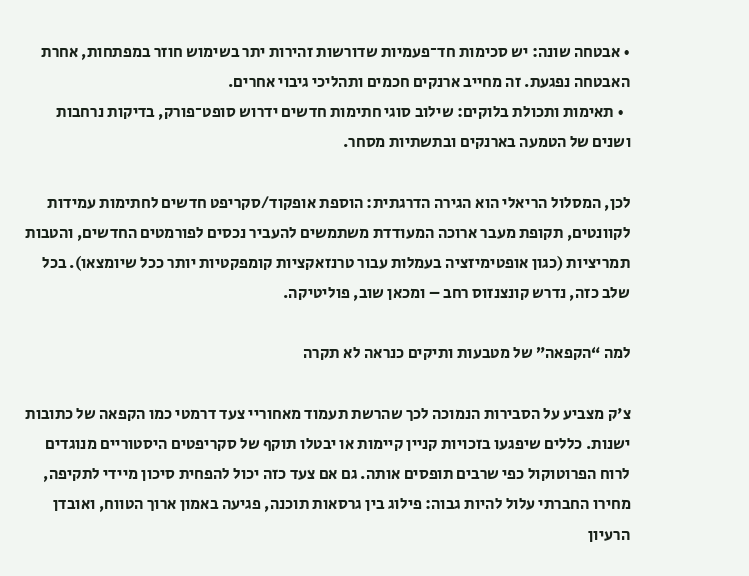• אבטחה שונה: יש סכימות חד־פעמיות שדורשות זהירות יתר בשימוש חוזר במפתחות, אחרת האבטחה נפגעת. זה מחייב ארנקים חכמים ותהליכי גיבוי אחרים.
  • תאימות ותכולת בלוקים: שילוב סוגי חתימות חדשים ידרוש סופט־פורק, בדיקות נרחבות ושנים של הטמעה בארנקים ובתשתיות מסחר.

לכן, המסלול הריאלי הוא הגירה הדרגתית: הוספת אופקוד/סקריפט חדשים לחתימות עמידות לקוונטים, תקופת מעבר ארוכה המעודדת משתמשים להעביר נכסים לפורמטים החדשים, והטבות תמריציות (כגון אופטימיזציה בעמלות עבור טרנזאקציות קומפקטיות יותר ככל שיומצאו). בכל שלב כזה, נדרש קונצנזוס רחב – ומכאן שוב, פוליטיקה.

למה “הקפאה” של מטבעות ותיקים כנראה לא תקרה

צ'ק מצביע על הסבירות הנמוכה לכך שהרשת תעמוד מאחוריי צעד דרמטי כמו הקפאה של כתובות ישנות. כללים שיפגעו בזכויות קניין קיימות או יבטלו תוקף של סקריפטים היסטוריים מנוגדים לרוח הפרוטוקול כפי שרבים תופסים אותה. גם אם צעד כזה יכול להפחית סיכון מיידי לתקיפה, מחירו החברתי עלול להיות גבוה: פילוג בין גרסאות תוכנה, פגיעה באמון ארוך הטווח, ואובדן הרעיון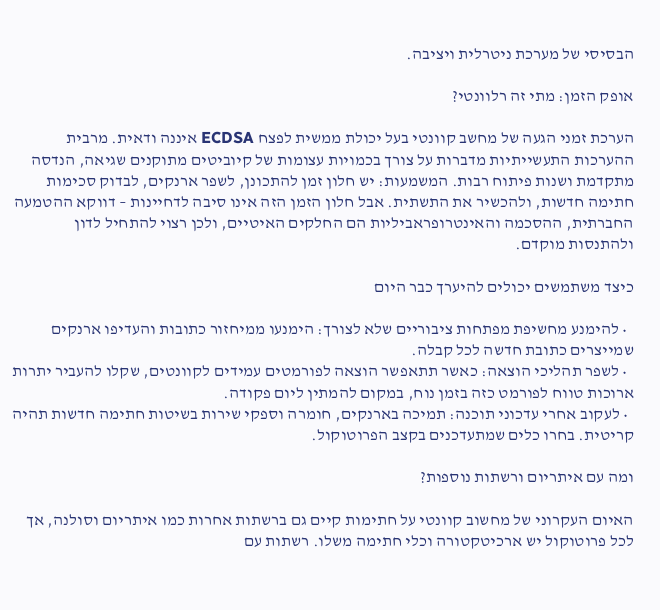הבסיסי של מערכת ניטרלית ויציבה.

אופק הזמן: מתי זה רלוונטי?

הערכת זמני הגעה של מחשב קוונטי בעל יכולת ממשית לפצח ECDSA איננה ודאית. מרבית ההערכות התעשייתיות מדברות על צורך בכמויות עצומות של קיוביטים מתוקנים שגיאה, הנדסה מתקדמת ושנות פיתוח רבות. המשמעות: יש חלון זמן להתכונן, לשפר ארנקים, לבדוק סכימות חתימה חדשות, ולהכשיר את התשתית. אבל חלון הזמן הזה אינו סיבה לדחיינות – דווקא ההטמעה החברתית, ההסכמה והאינטרופראביליות הם החלקים האיטיים, ולכן רצוי להתחיל לדון ולהתנסות מוקדם.

כיצד משתמשים יכולים להיערך כבר היום

  • להימנע מחשיפת מפתחות ציבוריים שלא לצורך: הימנעו ממיחזור כתובות והעדיפו ארנקים שמייצרים כתובת חדשה לכל קבלה.
  • לשפר תהליכי הוצאה: כאשר תתאפשר הוצאה לפורמטים עמידים לקוונטים, שקלו להעביר יתרות ארוכות טווח לפורמט כזה בזמן נוח, במקום להמתין ליום פקודה.
  • לעקוב אחרי עדכוני תוכנה: תמיכה בארנקים, חומרה וספקי שירות בשיטות חתימה חדשות תהיה קריטית. בחרו כלים שמתעדכנים בקצב הפרוטוקול.

ומה עם איתריום ורשתות נוספות?

האיום העקרוני של מחשוב קוונטי על חתימות קיים גם ברשתות אחרות כמו איתריום וסולנה, אך לכל פרוטוקול יש ארכיטקטורה וכלי חתימה משלו. רשתות עם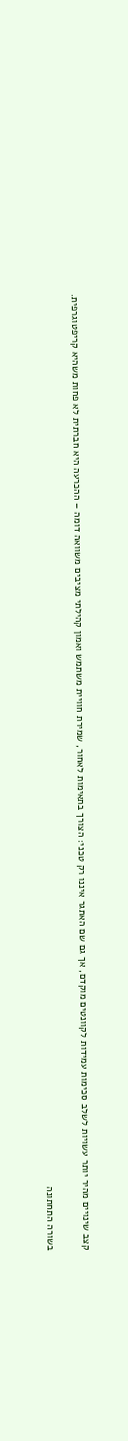קצב שינויים מהיר יותר עשויות לשלב סכימות עמידות לקוונטים מוקדם, אך גם שם האתגר איננו רק טכני: הצורך בתאימות לאחור, שמירת חוויית משתמש ואמון קהילתי מציבים משוואה דומה – ההכרעה היא חברתית לא פחות משהיא קריפטוגרפית.

בשורה התחתונה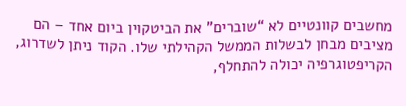מחשבים קוונטיים לא “שוברים” את הביטקוין ביום אחד – הם מציבים מבחן לבשלות הממשל הקהילתי שלו. הקוד ניתן לשדרוג, הקריפטוגרפיה יכולה להתחלף,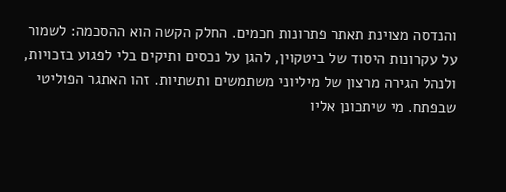והנדסה מצוינת תאתר פתרונות חכמים. החלק הקשה הוא ההסכמה: לשמור על עקרונות היסוד של ביטקוין, להגן על נכסים ותיקים בלי לפגוע בזכויות, ולנהל הגירה מרצון של מיליוני משתמשים ותשתיות. זהו האתגר הפוליטי שבפתח. מי שיתכונן אליו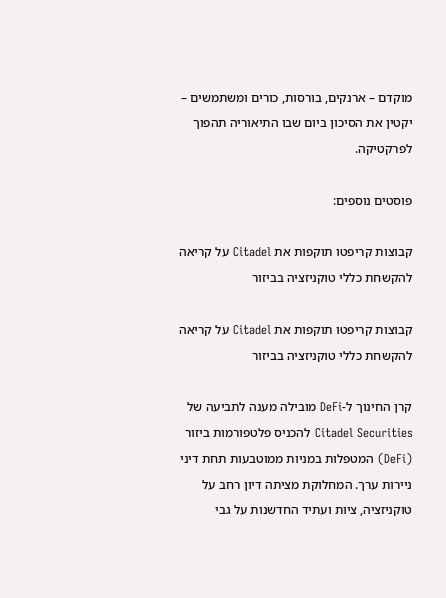מוקדם – ארנקים, בורסות, כורים ומשתמשים – יקטין את הסיכון ביום שבו התיאוריה תהפוך לפרקטיקה.

פוסטים נוספים:

קבוצות קריפטו תוקפות את Citadel על קריאה להקשחת כללי טוקניזציה בביזור

קבוצות קריפטו תוקפות את Citadel על קריאה להקשחת כללי טוקניזציה בביזור

קרן החינוך ל-DeFi מובילה מענה לתביעה של Citadel Securities להכניס פלטפורמות ביזור (DeFi) המטפלות במניות ממוטבעות תחת דיני ניירות ערך. המחלוקת מציתה דיון רחב על טוקניזציה, ציות ועתיד החדשנות על גבי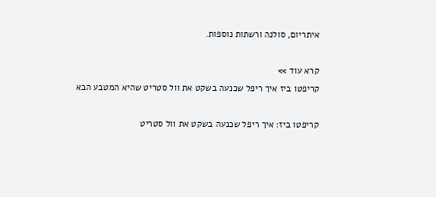איתריום, סולנה ורשתות נוספות.

קרא עוד >>
קריפטו ביז איך ריפל שכנעה בשקט את וול סטריט שהיא המטבע הבא

קריפטו ביז: איך ריפל שכנעה בשקט את וול סטריט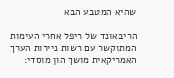שהיא המטבע הבא

הריבאונד של ריפל אחרי העימות המתוקשר עם רשות ניירות הערך האמריקאית מושך הון מוסדי: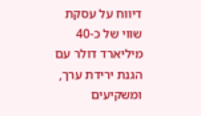דיווח על עסקת שווי של כ-40 מיליארד דולר עם הגנת ירידת ערך, ומשקיעים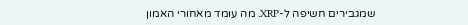שמגבירים חשיפה ל-XRP. מה עומד מאחורי האמון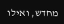מחדש, ואילו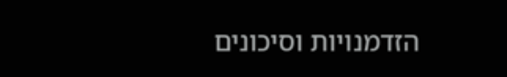הזדמנויות וסיכונים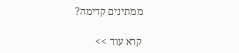ממתינים קדימה?

קרא עוד >>